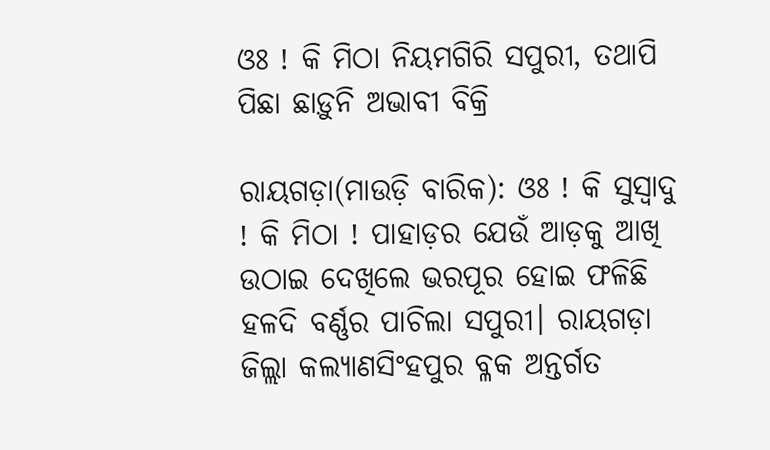ଓଃ ! କି ମିଠା ନିୟମଗିରି ସପୁରୀ, ତଥାପି ପିଛା ଛାଡ଼ୁନି ଅଭାବୀ ବିକ୍ରି

ରାୟଗଡ଼ା(ମାଉଡ଼ି ବାରିକ): ଓଃ ! କି ସୁସ୍ୱାଦୁ ! କି ମିଠା ! ପାହାଡ଼ର ଯେଉଁ ଆଡ଼କୁ ଆଖି ଉଠାଇ ଦେଖିଲେ ଭରପୂର ହୋଇ ଫଳିଛି ହଳଦି ବର୍ଣ୍ଣର ପାଚିଲା ସପୁରୀ। ରାୟଗଡ଼ା ଜିଲ୍ଲା କଲ୍ୟାଣସିଂହପୁର ବ୍ଳକ ଅନ୍ତର୍ଗତ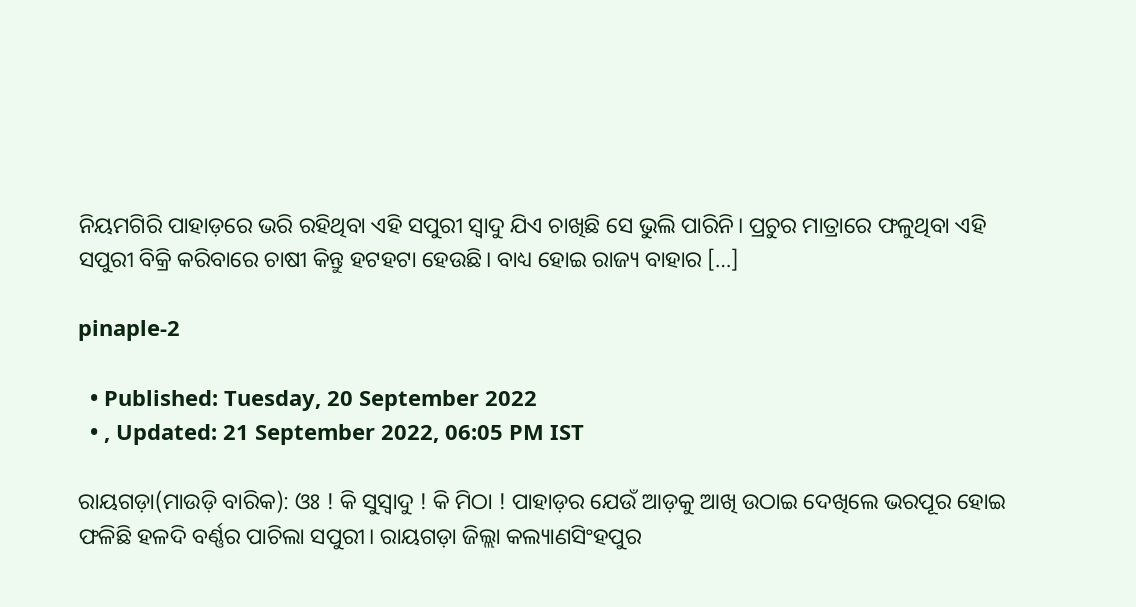ନିୟମଗିରି ପାହାଡ଼ରେ ଭରି ରହିଥିବା ଏହି ସପୁରୀ ସ୍ୱାଦୁ ଯିଏ ଚାଖିଛି ସେ ଭୁଲି ପାରିନି। ପ୍ରଚୁର ମାତ୍ରାରେ ଫଳୁଥିବା ଏହି ସପୁରୀ ବିକ୍ରି କରିବାରେ ଚାଷୀ କିନ୍ତୁ ହଟହଟା ହେଉଛି। ବାଧ୍ୟ ହୋଇ ରାଜ୍ୟ ବାହାର […]

pinaple-2

  • Published: Tuesday, 20 September 2022
  • , Updated: 21 September 2022, 06:05 PM IST

ରାୟଗଡ଼ା(ମାଉଡ଼ି ବାରିକ): ଓଃ ! କି ସୁସ୍ୱାଦୁ ! କି ମିଠା ! ପାହାଡ଼ର ଯେଉଁ ଆଡ଼କୁ ଆଖି ଉଠାଇ ଦେଖିଲେ ଭରପୂର ହୋଇ ଫଳିଛି ହଳଦି ବର୍ଣ୍ଣର ପାଚିଲା ସପୁରୀ। ରାୟଗଡ଼ା ଜିଲ୍ଲା କଲ୍ୟାଣସିଂହପୁର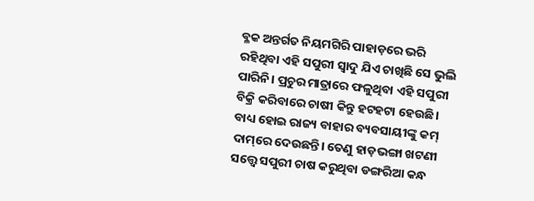ବ୍ଳକ ଅନ୍ତର୍ଗତ ନିୟମଗିରି ପାହାଡ଼ରେ ଭରି ରହିଥିବା ଏହି ସପୁରୀ ସ୍ୱାଦୁ ଯିଏ ଚାଖିଛି ସେ ଭୁଲି ପାରିନି। ପ୍ରଚୁର ମାତ୍ରାରେ ଫଳୁଥିବା ଏହି ସପୁରୀ ବିକ୍ରି କରିବାରେ ଚାଷୀ କିନ୍ତୁ ହଟହଟା ହେଉଛି। ବାଧ୍ୟ ହୋଇ ରାଜ୍ୟ ବାହାର ବ୍ୟବସାୟୀଙ୍କୁ କମ୍ ଦାମ୍‌ରେ ଦେଉଛନ୍ତି। ତେଣୁ ହାଡ଼ଭଙ୍ଗା ଖଟଣୀ ସତ୍ତ୍ୱେ ସପୁରୀ ଚାଷ କରୁଥିବା ଡଙ୍ଗରିଆ କନ୍ଧ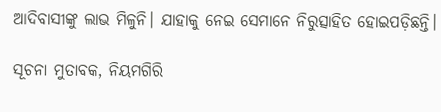ଆଦିବାସୀଙ୍କୁ ଲାଭ ମିଳୁନି। ଯାହାକୁ ନେଇ ସେମାନେ ନିରୁତ୍ସାହିତ ହୋଇପଡ଼ିଛନ୍ତି।

ସୂଚନା ମୁତାବକ, ନିୟମଗିରି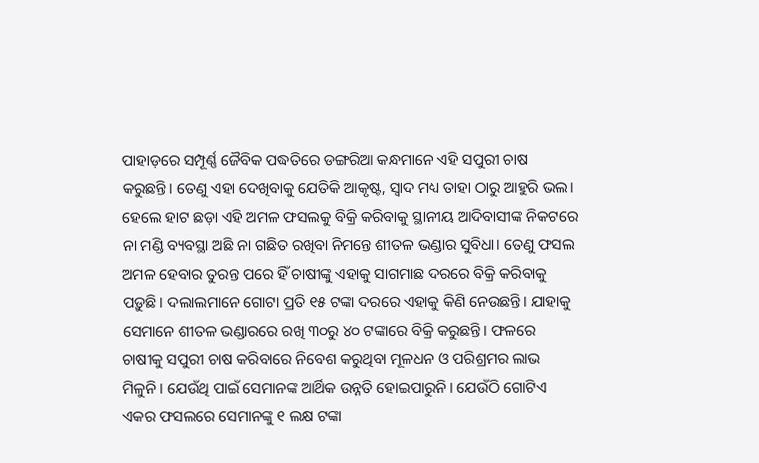ପାହାଡ଼ରେ ସମ୍ପୂର୍ଣ୍ଣ ଜୈବିକ ପଦ୍ଧତିରେ ଡଙ୍ଗରିଆ କନ୍ଧମାନେ ଏହି ସପୁରୀ ଚାଷ କରୁଛନ୍ତି। ତେଣୁ ଏହା ଦେଖିବାକୁ ଯେତିକି ଆକୃଷ୍ଟ, ସ୍ୱାଦ ମଧ୍ୟ ତାହା ଠାରୁ ଆହୁରି ଭଲ। ହେଲେ ହାଟ ଛଡ଼ା ଏହି ଅମଳ ଫସଲକୁ ବିକ୍ରି କରିବାକୁ ସ୍ଥାନୀୟ ଆଦିବାସୀଙ୍କ ନିକଟରେ ନା ମଣ୍ଡି ବ୍ୟବସ୍ଥା ଅଛି ନା ଗଛିତ ରଖିବା ନିମନ୍ତେ ଶୀତଳ ଭଣ୍ଡାର ସୁବିଧା। ତେଣୁ ଫସଲ ଅମଳ ହେବାର ତୁରନ୍ତ ପରେ ହିଁ ଚାଷୀଙ୍କୁ ଏହାକୁ ସାଗମାଛ ଦରରେ ବିକ୍ରି କରିବାକୁ ପଡ଼ୁଛି। ଦଲାଲମାନେ ଗୋଟା ପ୍ରତି ୧୫ ଟଙ୍କା ଦରରେ ଏହାକୁ କିଣି ନେଉଛନ୍ତି। ଯାହାକୁ ସେମାନେ ଶୀତଳ ଭଣ୍ଡାରରେ ରଖି ୩୦ରୁ ୪୦ ଟଙ୍କାରେ ବିକ୍ରି କରୁଛନ୍ତି। ଫଳରେ ଚାଷୀକୁ ସପୁରୀ ଚାଷ କରିବାରେ ନିବେଶ କରୁଥିବା ମୂଳଧନ ଓ ପରିଶ୍ରମର ଲାଭ ମିଳୁନି। ଯେଉଁଥି ପାଇଁ ସେମାନଙ୍କ ଆର୍ଥିକ ଉନ୍ନତି ହୋଇପାରୁନି। ଯେଉଁଠି ଗୋଟିଏ ଏକର ଫସଲରେ ସେମାନଙ୍କୁ ୧ ଲକ୍ଷ ଟଙ୍କା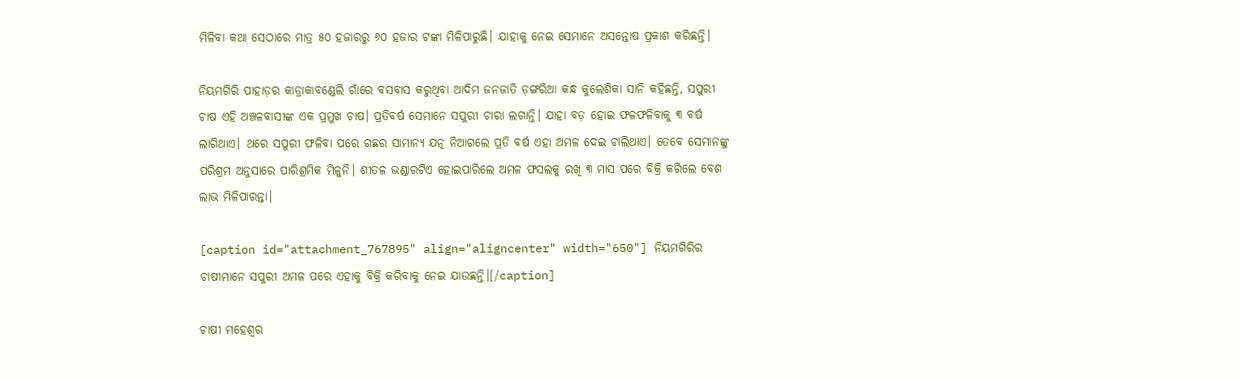ମିଳିବା କଥା ସେଠାରେ ମାତ୍ର ୫୦ ହଜାରରୁ ୬୦ ହଜାର ଟଙ୍କା ମିଳିପାରୁଛି। ଯାହାକୁ ନେଇ ସେମାନେ ଅସନ୍ତୋଷ ପ୍ରକାଶ କରିଛନ୍ତି।

ନିୟମଗିରି ପାହାଡ଼ର କାଡ୍ରାକାବଣ୍ଡେଲି ଗାଁରେ ବସବାସ କରୁଥିବା ଆଦିମ ଜନଜାତି ଡ଼ଙ୍ଗରିଆ କନ୍ଧ କୁଲେଶିକା ସାନି କହିଛନ୍ତି, ସପୁରୀ ଚାଷ ଏହି ଅଞ୍ଚଳବାସୀଙ୍କ ଏକ ପ୍ରମୁଖ ଚାଷ। ପ୍ରତିବର୍ଷ ସେମାନେ ସପୁରୀ ଚାରା ଲଗାନ୍ତି। ଯାହା ବଡ଼ ହୋଇ ଫଳଫଳିବାକୁ ୩ ବର୍ଷ ଲାଗିଥାଏ। ଥରେ ସପୁରୀ ଫଳିବା ପରେ ଗଛର ସାମାନ୍ୟ ଯତ୍ନ ନିଆଗଲେ ପ୍ରତି ବର୍ଷ ଏହା ଅମଳ ଦେଇ ଚାଲିଥାଏ। ତେବେ ସେମାନଙ୍କୁ ପରିଶ୍ରମ ଅନୁସାରେ ପାରିଶ୍ରମିକ ମିଳୁନି। ଶୀତଳ ଭଣ୍ଡାରଟିଏ ହୋଇପାରିଲେ ଅମଳ ଫସଲକୁ ରଖି ୩ ମାସ ପରେ ବିକ୍ରି କରିଲେ ବେଶ ଲାଭ ମିଳିପାରନ୍ତା।

[caption id="attachment_767895" align="aligncenter" width="650"] ନିୟମଗିରିର ଚାଷୀମାନେ ସପୁରୀ ଅମଳ ପରେ ଏହାକୁ ବିକ୍ରି କରିବାକୁ ନେଇ ଯାଉଛନ୍ତି।[/caption]

ଚାଷୀ ମହେଶ୍ୱର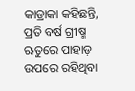କାଡ୍ରାକା କହିଛନ୍ତି, ପ୍ରତି ବର୍ଷ ଗ୍ରୀଷ୍ମ ଋତୁରେ ପାହାଡ଼ ଉପରେ ରହିଥିବା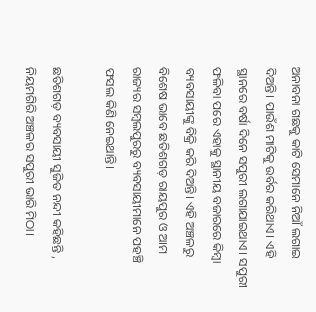ଅନାବନା ଗଛକୁ କାଟି ସେମାନେ ନିଆଁ ଲଗାଇ ଦିଅନ୍ତି। ପାଉଁଶ ମାଟିକୁ ଉର୍ବର କରିଥାଏ। ଏହି ସ୍ଥାନରେ ବର୍ଷା ଦିନେ ସପୁରୀ ଲଗାଯାଇଥାଏ। ସପୁରୀ ଫଳିବା ପରେ ଏହାକୁ ସ୍ଥାନୀୟ ବଜାରରେ କିମ୍ବା ବ୍ୟବସାୟୀଙ୍କୁ ବିକ୍ରି କରି ଦିଅନ୍ତି। ଏହି ଅଞ୍ଚଳରୁ ବିଶେଷ ଭାବେ ଛତିଶଗଡ଼ ରାୟପୁର ଓ ଆମ ରାଜ୍ୟର ସମ୍ବଲପୁରରୁ ବ୍ୟବସାୟୀମାନେ ପହଞ୍ଚି ଫସଲ କିଣି ନେଇଥାନ୍ତି।

ଛତିଶଗଡ଼ ବ୍ୟବସାୟୀ ସୁଜିତ ନନ୍ଦୀ କହିଛନ୍ତି , ନିୟମଗିରି ଅଞ୍ଚଳର ସପୁରୀ ଭାରି ମିଠା।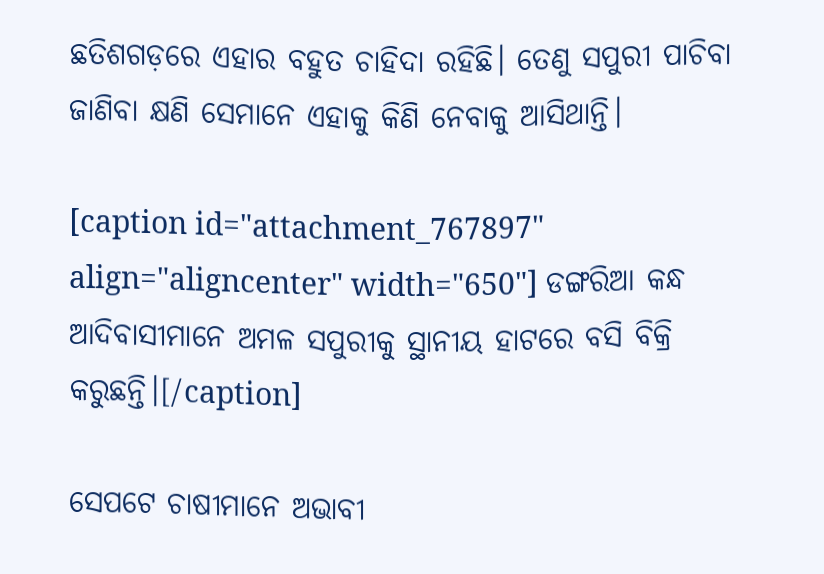ଛତିଶଗଡ଼ରେ ଏହାର ବହୁତ ଚାହିଦା ରହିଛି। ତେଣୁ ସପୁରୀ ପାଚିବା ଜାଣିବା କ୍ଷଣି ସେମାନେ ଏହାକୁ କିଣି ନେବାକୁ ଆସିଥାନ୍ତି।

[caption id="attachment_767897" align="aligncenter" width="650"] ଡଙ୍ଗରିଆ କନ୍ଧ ଆଦିବାସୀମାନେ ଅମଳ ସପୁରୀକୁ ସ୍ଥାନୀୟ ହାଟରେ ବସି ବିକ୍ରି କରୁଛନ୍ତି।[/caption]

ସେପଟେ ଚାଷୀମାନେ ଅଭାବୀ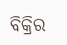ବିକ୍ରିର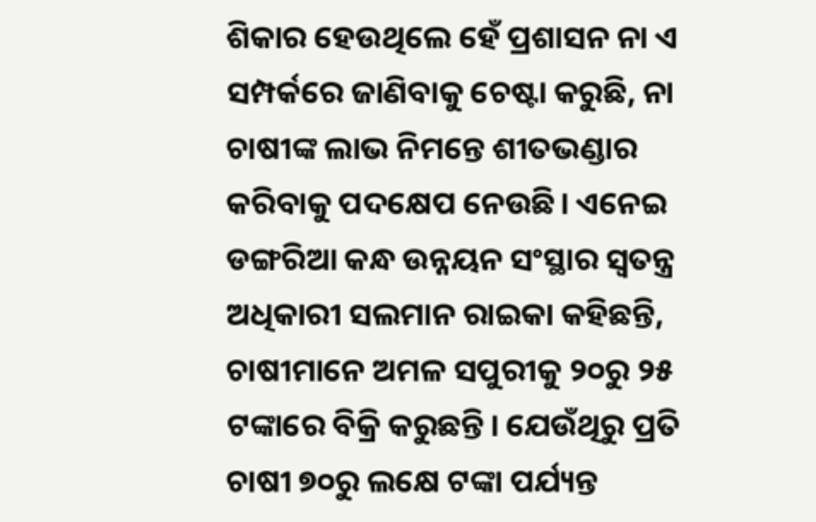ଶିକାର ହେଉଥିଲେ ହେଁ ପ୍ରଶାସନ ନା ଏ ସମ୍ପର୍କରେ ଜାଣିବାକୁ ଚେଷ୍ଟା କରୁଛି, ନା ଚାଷୀଙ୍କ ଲାଭ ନିମନ୍ତେ ଶୀତଭଣ୍ଡାର କରିବାକୁ ପଦକ୍ଷେପ ନେଉଛି। ଏନେଇ ଡଙ୍ଗରିଆ କନ୍ଧ ଉନ୍ନୟନ ସଂସ୍ଥାର ସ୍ୱତନ୍ତ୍ର ଅଧିକାରୀ ସଲମାନ ରାଇକା କହିଛନ୍ତି, ଚାଷୀମାନେ ଅମଳ ସପୁରୀକୁ ୨୦ରୁ ୨୫ ଟଙ୍କାରେ ବିକ୍ରି କରୁଛନ୍ତି। ଯେଉଁଥିରୁ ପ୍ରତି ଚାଷୀ ୭୦ରୁ ଲକ୍ଷେ ଟଙ୍କା ପର୍ଯ୍ୟନ୍ତ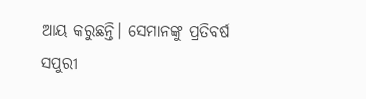ଆୟ କରୁଛନ୍ତି। ସେମାନଙ୍କୁ ପ୍ରତିବର୍ଷ ସପୁରୀ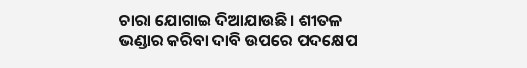ଚାରା ଯୋଗାଇ ଦିଆଯାଉଛି। ଶୀତଳ ଭଣ୍ଡାର କରିବା ଦାବି ଉପରେ ପଦକ୍ଷେପ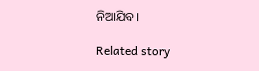ନିଆଯିବ।

Related story